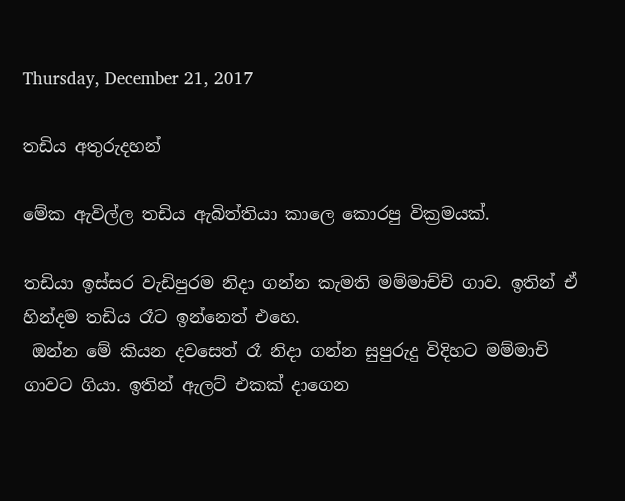Thursday, December 21, 2017

තඩිය අතුරුදහන්

මේක ඇවිල්ල තඩිය ඇබිත්තියා කාලෙ කොරපු වික්‍රමයක්.

තඩියා ඉස්සර වැඩිපුරම නිදා ගන්න කැමති මම්මාච්චි ගාව. ඉතින් ඒ හින්දම තඩිය රෑට ඉන්නෙත් එහෙ.
 ඔන්න මේ කියන දවසෙත් රෑ නිදා ගන්න සුපුරුදු විදිහට මම්මාචි ගාවට ගියා. ඉතින් ඇලට් එකක් දාගෙන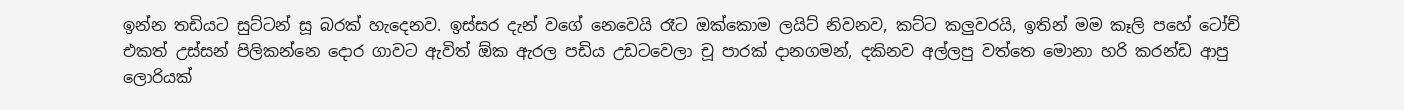ඉන්න තඩියට සුට්ටන් සූ බරක් හැදෙනව. ඉස්සර දැන් වගේ නෙවෙයි රෑට ඔක්කොම ලයිට් නිවනව, කට්ට කලුවරයි, ඉතින් මම කෑලි පහේ ටෝච් එකත් උස්සන් පිලිකන්නෙ දොර ගාවට ඇවිත් ඕක ඇරල පඩිය උඩටවෙලා චූ පාරක් දානගමන්, දකිනව අල්ලපු වත්තෙ මොනා හරි කරන්ඩ ආපු ලොරියක්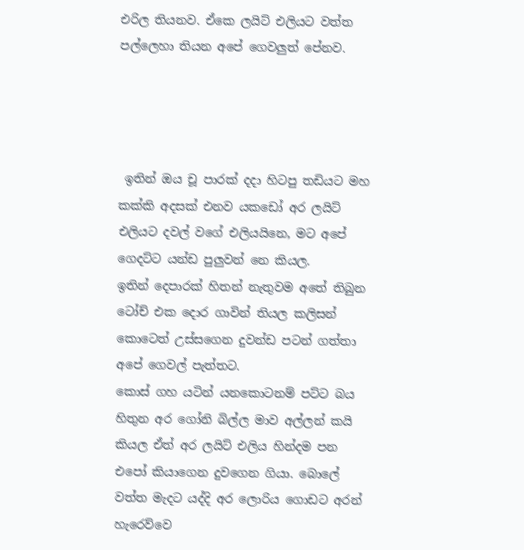එරිල තියනව. ඒකෙ ලයිට් එලියට වත්ත පල්ලෙහා තියන අපේ ගෙවලුත් පේනව.




 ඉතින් ඔය චූ පාරක් දදා හිටපු තඩියට මහ කක්කි අදසක් එනව යකඩෝ අර ලයිට් එලියට දවල් වගේ එලියයිනෙ, මට අපේ ගෙදට්ට යන්ඩ පුලුවන් නෙ කියල.
ඉතින් දෙපාරක් හිතන් නැතුවම අතේ තිබුන ටෝච් එක දොර ගාවින් තියල කලිසන් කොටෙත් උස්සගෙන දුවන්ඩ පටන් ගත්තා අපේ ගෙවල් පැත්තට.
කොස් ගහ යටින් යනකොටනම් පට්ට බය හිතුන අර ගෝනි බිල්ල මාව අල්ලන් කයි කියල ඒත් අර ලයිට් එලිය හින්දම පන එපෝ කියාගෙන දුවගෙන ගියා. බොලේ වත්ත මැදට යද්දි අර ලොරිය ගොඩට අරන් හැරෙව්වෙ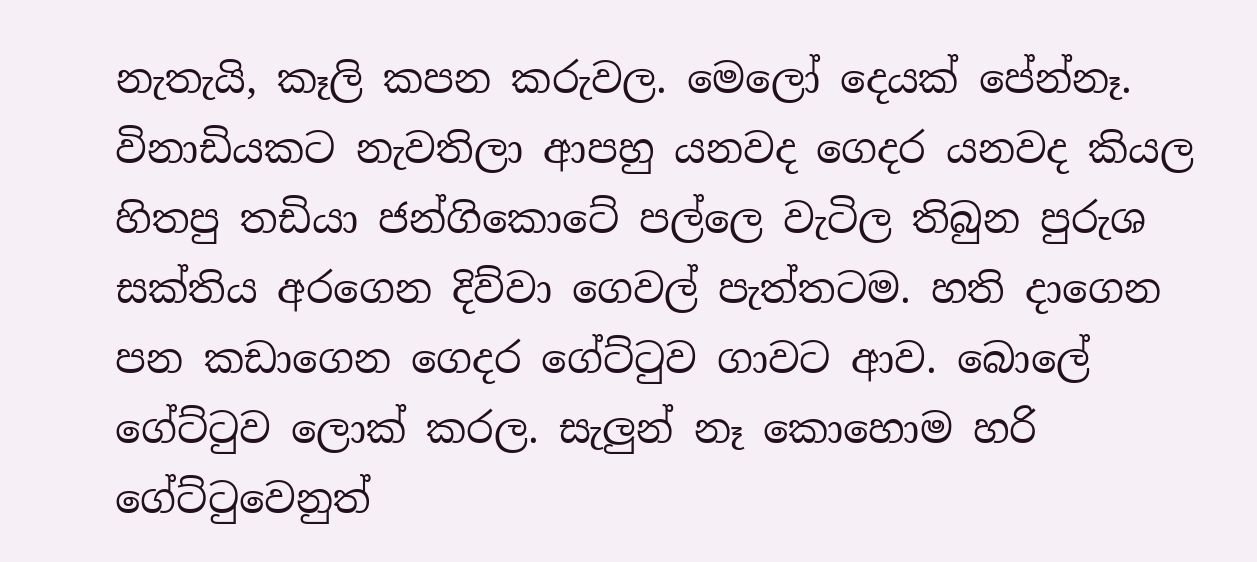නැතැයි, කෑලි කපන කරුවල. මෙලෝ දෙයක් පේන්නෑ. විනාඩියකට නැවතිලා ආපහු යනවද ගෙදර යනවද කියල හිතපු තඩියා ජන්ගිකොටේ පල්ලෙ වැටිල තිබුන පුරුශ සක්තිය අරගෙන දිව්වා ගෙවල් පැත්තටම. හති දාගෙන පන කඩාගෙන ගෙදර ගේට්ටුව ගාවට ආව. බොලේ ගේට්ටුව ලොක් කරල. සැලුන් නෑ කොහොම හරි ගේට්ටුවෙනුත්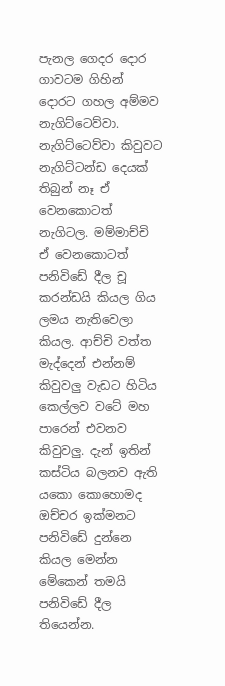පැනල ගෙදර දොර ගාවටම ගිහින් දොරට ගහල අම්මව නැගිට්ටෙව්වා.
නැගිට්ටෙව්වා කිවුවට නැගිට්ටන්ඩ දෙයක් තිබුන් නෑ ඒ වෙනකොටත් නැගිටල. මම්මාච්චි ඒ වෙනකොටත් පනිවිඩේ දීල චූ කරන්ඩයි කියල ගිය ලමය නැතිවෙලා කියල. ආච්චි වත්ත මැද්දෙන් එන්නම් කිවුවලු වැඩට හිටිය කෙල්ලව වටේ මහ පාරෙන් එවනව කිවුවලු. දැන් ඉතින් කස්ටිය බලනව ඇති යකො කොහොමද ඔච්චර ඉක්මනට පනිවිඩේ දුන්නෙ කියල මෙන්න මේකෙන් තමයි පනිවිඩේ දීල තියෙන්න.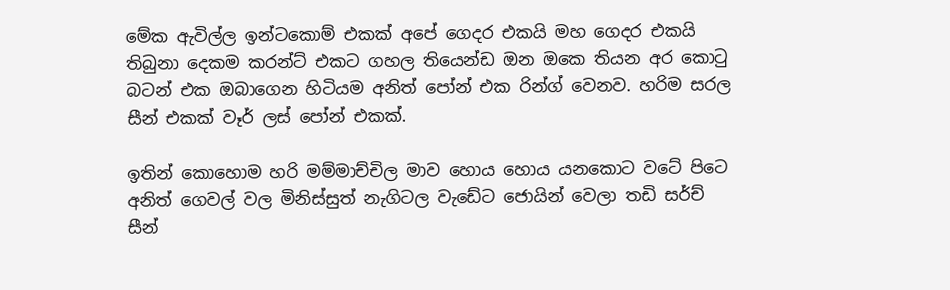මේක ඇවිල්ල ඉන්ටකොම් එකක් අපේ ගෙදර එකයි මහ ගෙදර එකයි තිබුනා දෙකම කරන්ට් එකට ගහල තියෙන්ඩ ඔන ඔකෙ තියන අර කොටු බටන් එක ඔබාගෙන හිටියම අනිත් පෝන් එක රින්ග් වෙනව. හරිම සරල සීන් එකක් වෑර් ලස් පෝන් එකක්.

ඉතින් කොහොම හරි මම්මාච්චිල මාව හොය හොය යනකොට වටේ පිටෙ අනිත් ගෙවල් වල මිනිස්සුත් නැගිටල වැඩේට ජොයින් වෙලා තඩි සර්ච් සීන්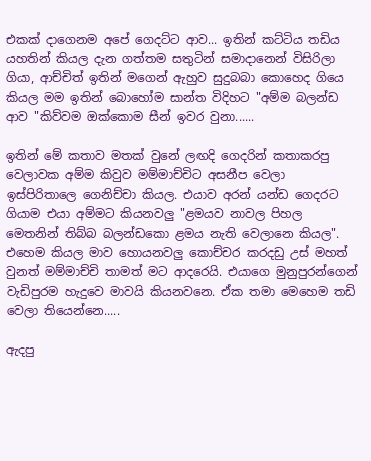එකක් දාගෙනම අපේ ගෙදට්ට ආව... ඉතින් කට්ටිය තඩිය යහතින් කියල දැන ගත්තම සතුටින් සමාදානෙන් විසිරිලා ගියා, ආච්චිත් ඉතින් මගෙන් ඇහුව සුදුබබා කොහෙද ගියෙ කියල මම ඉතින් බොහෝම සාන්ත විදිහට "අම්ම බලන්ඩ ආව "කිව්වම ඔක්කොම සීන් ඉවර වුනා......

ඉතින් මේ කතාව මතක් වුනේ ලඟදි ගෙදරින් කතාකරපු වෙලාවක අම්ම කිවුව මම්මාච්චිට අසනීප වෙලා ඉස්පිරිතාලෙ ගෙනිච්චා කියල. එයාව අරන් යන්ඩ ගෙදරට ගියාම එයා අම්මට කියනවලු "ළමයව නාවල පිහල මෙතනින් තිබ්බ බලන්ඩකො ළමය නැති වෙලානෙ කියල". එහෙම කියල මාව හොයනවලු කොච්චර කරදඩු උස් මහත් වුනත් මම්මාච්චි තාමත් මට ආදරෙයි. එයාගෙ මුනුපුරන්ගෙන් වැඩිපුරම හැදුවෙ මාවයි කියනවනෙ. ඒක තමා මෙහෙම තඩි වෙලා තියෙන්නෙ.....

ඇදපු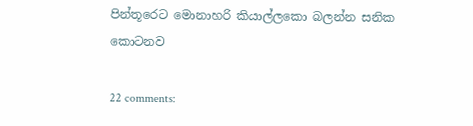පින්තූරෙට මොනාහරි කියාල්ලකො බලන්න සනික කොටනව

22 comments: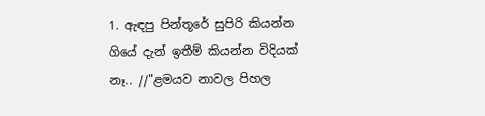1. ඇඳපු පින්තූරේ සුපිරි කියන්න ගියේ දැන් ඉතීම් කියන්න විදියක් නෑ.. //"ළමයව නාවල පිහල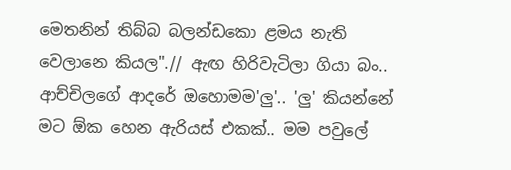මෙතනින් තිබ්බ බලන්ඩකො ළමය නැති වෙලානෙ කියල".// ඇඟ හිරිවැටිලා ගියා බං.. ආච්චිලගේ ආදරේ ඔහොමම'ලු'.. 'ලු' කියන්නේ මට ඕක හෙන ඇරියස් එකක්.. මම පවුලේ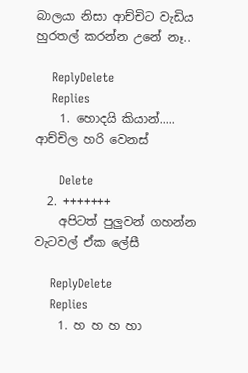බාලයා නිසා ආච්චිට වැඩිය හුරතල් කරන්න උනේ නෑ..

    ReplyDelete
    Replies
    1. හොදයි කියාන්..... ආච්චිල හරි වෙනස්

      Delete
  2. +++++++
    අපිටත් පුලුවන් ගහන්න වැටවල් ඒක ලේසී

    ReplyDelete
    Replies
    1. හ හ හ හා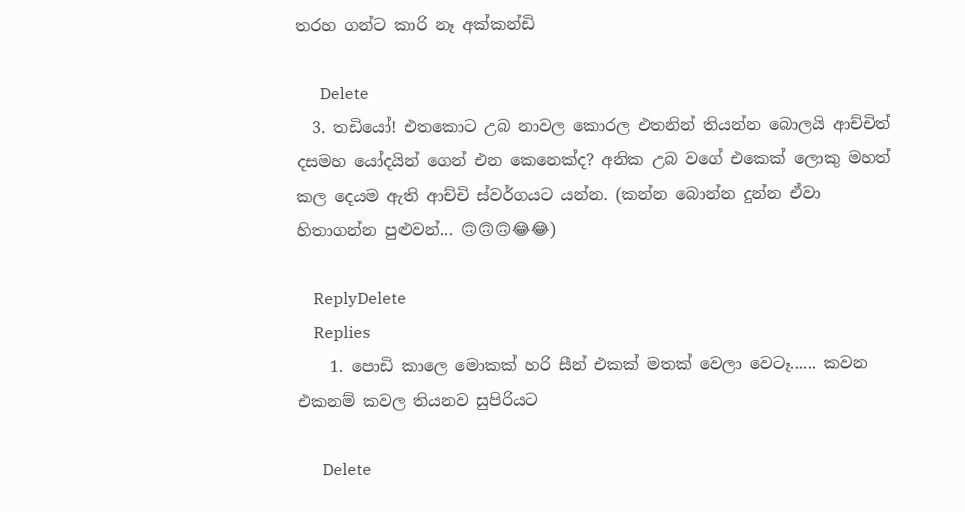තරහ ගන්ට කාරි නෑ අක්කන්ඩි

      Delete
  3. තඩියෝ! එතකොට උබ නාවල කොරල එතනින් තියන්න බොලයි ආච්චිත් දසමහ යෝදයින් ගෙන් එන කෙනෙක්ද? අනික උබ වගේ එකෙක් ලොකු මහත් කල දෙයම ඇති ආච්චි ස්වර්ගයට යන්න. (කන්න බොන්න දුන්න ඒවා හිතාගන්න පුළුවන්... 🙃🙃🙃😂😂)

    ReplyDelete
    Replies
    1. පොඩි කාලෙ මොකක් හරි සීන් එකක් මතක් වෙලා වෙටෑ...... කවන එකනම් කවල තියනව සුපිරියට

      Delete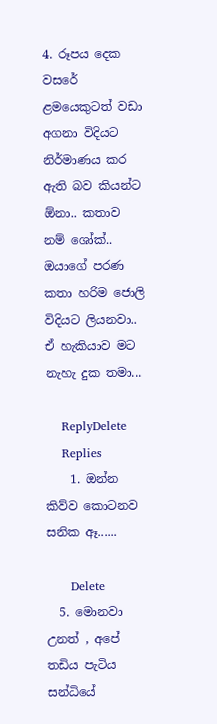4. රූපය දෙක වසරේ ළමයෙකුටත් වඩා අගනා විදියට නිර්මාණය කර ඇති බව කියන්ට ඕනා.. කතාව නම් ශෝක්.. ඔයාගේ පරණ කතා හරිම ජොලි විදියට ලියනවා.. ඒ හැකියාව මට නැහැ දුක තමා...

    ReplyDelete
    Replies
    1. ඔන්න කිව්ව කොටනව සනික ඈ......

      Delete
  5. මොනවා උනත් , අපේ තඩිය පැටිය සන්ධියේ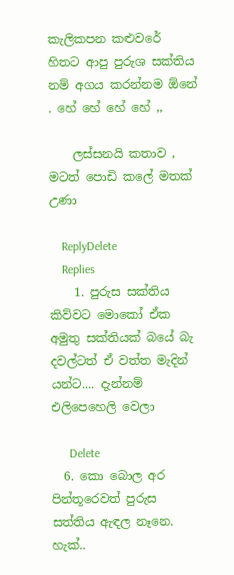කැලිකපන කළුවරේ හිතට ආපු පුරුශ සක්තිය නම් අගය කරන්නම ඕනේ . හේ හේ හේ හේ ,,

    ලස්සනයි කතාව , මටත් පොඩි කලේ මතක් උණා

    ReplyDelete
    Replies
    1. පුරුස සක්තිය කිව්වට මොකෝ ඒක අමුතු සක්තියක් බයේ බැ දවල්ටත් ඒ වත්ත මැදින් යන්ට.... දැන්නම් එලිපෙහෙලි වෙලා

      Delete
  6. කො බොල අර පින්තූරෙවත් පුරුස සත්තිය ඇඳල නෑනෙ. හැක්..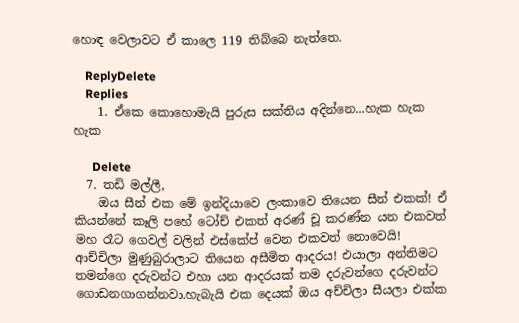හොඳ වෙලාවට ඒ කාලෙ 119 තිබ්බෙ නැත්තෙ.

    ReplyDelete
    Replies
    1. ඒකෙ කොහොමැයි පුරුස සක්තිය අදින්නෙ...හැක හැක හැක

      Delete
  7. තඩි මල්ලී,
    ඔය සීන් එක මේ ඉන්දියාවෙ ලංකාවෙ තියෙන සීන් එකක්! ඒ කියන්නේ කෑලි පහේ ටෝච් එකත් අරණ් චූ කරණ්න යන එකවත් මහ රෑට ගෙවල් වලින් එස්කේප් වෙන එකවත් නොවෙයි! ආච්චිලා මුණුබුරාලාට තියෙන අසීමිත ආදරය! එයාලා අන්තිමට තමන්ගෙ දරුවන්ට එහා යන ආදරයක් තම දරුවන්ගෙ දරුවන්ට ගොඩනගාගන්නවා.හැබැයි එක දෙයක් ඔය අච්චිලා සීයලා එක්ක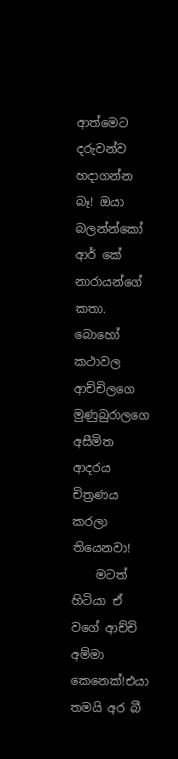ආත්මෙට දරුවන්ව හදාගන්න බෑ! ඔයා බලන්න්කෝ ආර් කේ නාරායන්ගේ කතා. බොහෝ කථාවල ආච්චිලගෙ මුණුබුරාලගෙ අසීමිත ආදරය චිත්‍රණය කරලා තියෙනවා!
    මටත් හිටියා ඒ වගේ ආච්චි අම්මා කෙනෙක්!එයා තමයි අර බී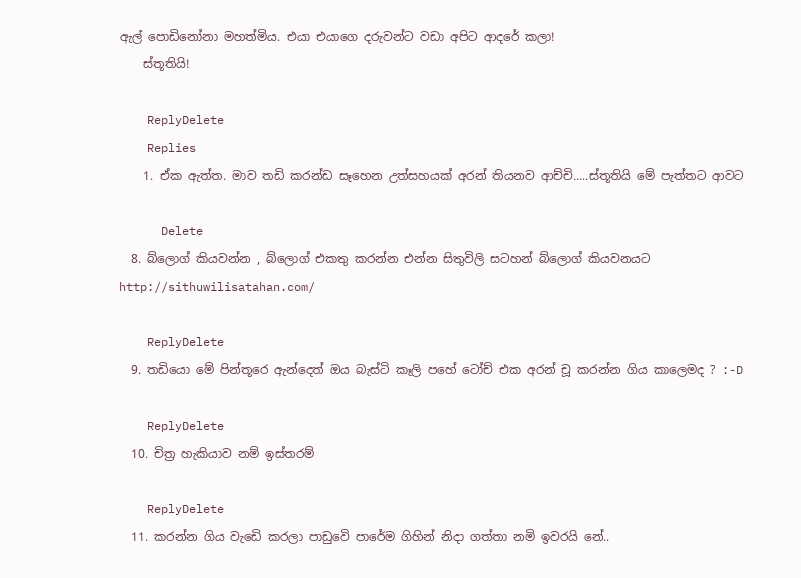ඇල් පොඩිනෝනා මහත්මිය. එයා එයාගෙ දරුවන්ට වඩා අපිට ආදරේ කලා!
    ස්තූතියි!

    ReplyDelete
    Replies
    1. ඒක ඇත්ත. මාව තඩි කරන්ඩ සෑහෙන උත්සහයක් අරන් තියනව ආච්චි.....ස්තූතියි මේ පැත්තට ආවට

      Delete
  8. බ්ලොග් කියවන්න , බ්ලොග් එකතු කරන්න එන්න සිතුවිලි සටහන් බ්ලොග් කියවනයට http://sithuwilisatahan.com/

    ReplyDelete
  9. තඩියො මේ පින්තූරෙ ඇන්දෙත් ඔය බැස්ටි කෑලි පහේ ටෝච් එක අරන් චූ කරන්න ගිය කාලෙමද ? :-D

    ReplyDelete
  10. චිත්‍ර හැකියාව නම් ඉස්තරම්

    ReplyDelete
  11. කරන්න ගිය වැඩෙි කරලා පාඩුවෙි පාරේම ගිහින් නිදා ගත්තා නමි ඉවරයි නේ..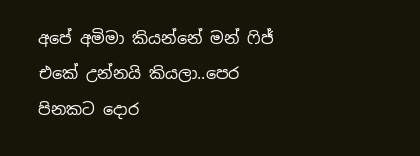අපේ අමිමා කියන්නේ මන් ෆිජ් එකේ උන්නයි කියලා..පෙර පිනකට දොර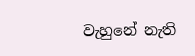වැහුනේ නැති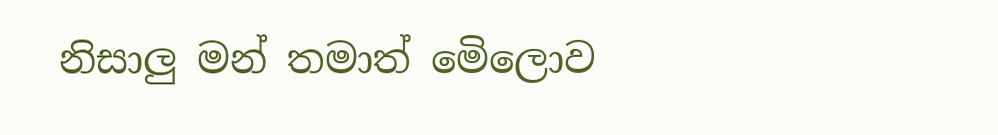නිසාලු මන් තමාත් මෙිලොව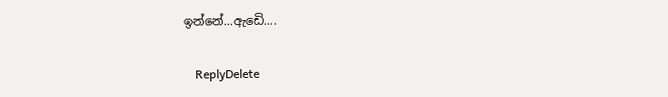ඉන්නේ...ඇඩෙි....

    ReplyDelete